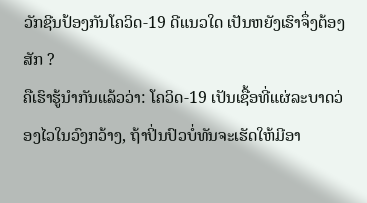ວັກຊີນປ້ອງກັນໂຄວິດ-19 ດີແນວໃດ ເປັນຫຍັງເຮົາຈຶ່ງຕ້ອງສັກ ?
ຄືເຮົາຮູ້ນຳກັນແລ້ວວ່າ: ໂຄວິດ-19 ເປັນເຊື້ອທີ່ແຜ່ລະບາດວ່ອງໄວໃນວົງກວ້າງ, ຖ້າປິ່ນປົວບໍ່ທັນຈະເຮັດໃຫ້ມີອາ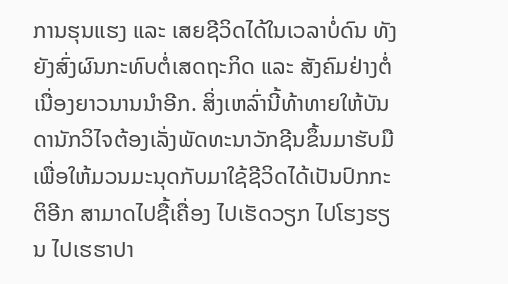ການຮຸນແຮງ ແລະ ເສຍຊີວິດໄດ້ໃນເວລາບໍ່ດົນ ທັງຍັງສົ່ງຜົນກະທົບຕໍ່ເສດຖະກິດ ແລະ ສັງຄົມຢ່າງຕໍ່ເນື່ອງຍາວນານນຳອີກ. ສິ່ງເຫລົ່ານີ້ທ້າທາຍໃຫ້ບັນດານັກວິໄຈຕ້ອງເລັ່ງພັດທະນາວັກຊີນຂຶ້ນມາຮັບມື ເພື່ອໃຫ້ມວນມະນຸດກັບມາໃຊ້ຊີວິດໄດ້ເປັນປົກກະຕິອີກ ສາມາດໄປຊື້ເຄື່ອງ ໄປເຮັດວຽກ ໄປໂຮງຮຽນ ໄປເຮຮາປາ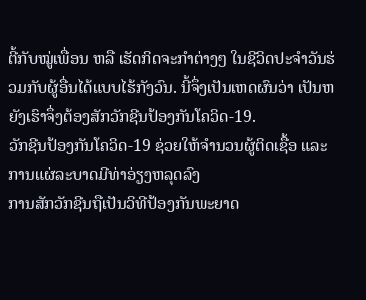ຕີ້ກັບໝູ່ເພື່ອນ ຫລື ເຮັດກິດຈະກຳຕ່າງໆ ໃນຊີວິດປະຈຳວັນຮ່ວມກັບຜູ້ອື່ນໄດ້ແບບໄຮ້ກັງວົນ. ນີ້ຈຶ່ງເປັນເຫດຜົນວ່າ ເປັນຫຍັງເຮົາຈຶ່ງຕ້ອງສັກວັກຊີນປ້ອງກັນໂຄວິດ-19.
ວັກຊີນປ້ອງກັນໂຄວິດ-19 ຊ່ວຍໃຫ້ຈຳນວນຜູ້ຕິດເຊື້ອ ແລະ ການແຜ່ລະບາດມີທ່າອ່ຽງຫລຸດລົງ
ການສັກວັກຊີນຖືເປັນວິທີປ້ອງກັນພະຍາດ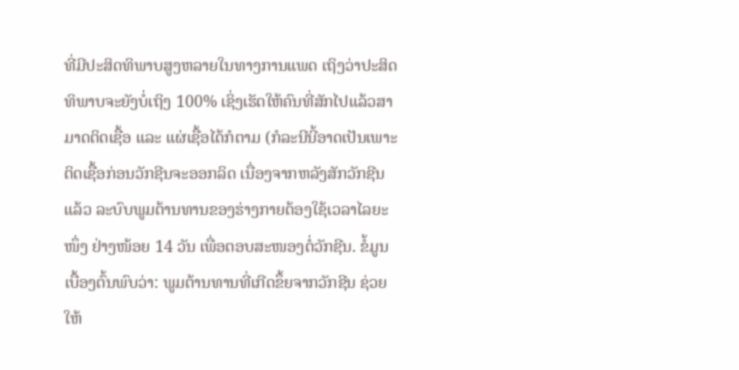ທີ່ມີປະສິດທິພາບສູງຫລາຍໃນທາງການແພດ ເຖິງວ່າປະສິດທິພາບຈະຍັງບໍ່ເຖິງ 100% ເຊິ່ງເຮັດໃຫ້ຄົນທີ່ສັກໄປແລ້ວສາມາດຕິດເຊື້ອ ແລະ ແຜ່ເຊື້ອໄດ້ກໍຕາມ (ກໍລະນີນີ້ອາດເປັນເພາະຕິດເຊື້ອກ່ອນວັກຊີນຈະອອກລິດ ເນື່ອງຈາກຫລັງສັກວັກຊີນແລ້ວ ລະບົບພູມຕ້ານທານຂອງຮ່າງກາຍຕ້ອງໃຊ້ເວລາໄລຍະໜຶ່ງ ຢ່າງໜ້ອຍ 14 ວັນ ເພື່ອຕອບສະໜອງຕໍ່ວັກຊີນ. ຂໍ້ມູນເບື້ອງຕົ້ນພົບວ່າ: ພູມຕ້ານທານທີ່ເກີດຂຶ້ຍຈາກວັກຊີນ ຊ່ວຍໃຫ້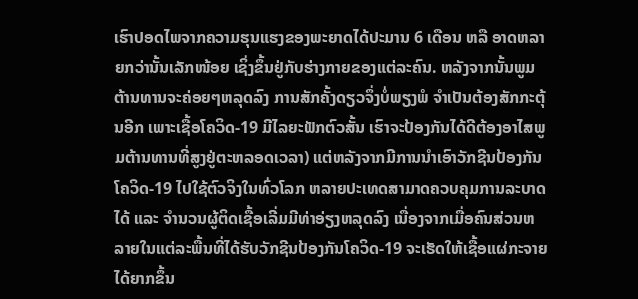ເຮົາປອດໄພຈາກຄວາມຮຸນແຮງຂອງພະຍາດໄດ້ປະມານ 6 ເດືອນ ຫລື ອາດຫລາຍກວ່ານັ້ນເລັກໜ້ອຍ ເຊິ່ງຂຶ້ນຢູ່ກັບຮ່າງກາຍຂອງແຕ່ລະຄົນ. ຫລັງຈາກນັ້ນພູມຕ້ານທານຈະຄ່ອຍໆຫລຸດລົງ ການສັກຄັ້ງດຽວຈຶ່ງບໍ່ພຽງພໍ ຈຳເປັນຕ້ອງສັກກະຕຸ້ນອີກ ເພາະເຊື້ອໂຄວິດ-19 ມີໄລຍະຟັກຕົວສັ້ນ ເຮົາຈະປ້ອງກັນໄດ້ດີຕ້ອງອາໄສພູມຕ້ານທານທີ່ສູງຢູ່ຕະຫລອດເວລາ) ແຕ່ຫລັງຈາກມີການນຳເອົາວັກຊີນປ້ອງກັນໂຄວິດ-19 ໄປໃຊ້ຕົວຈິງໃນທົ່ວໂລກ ຫລາຍປະເທດສາມາດຄວບຄຸມການລະບາດໄດ້ ແລະ ຈຳນວນຜູ້ຕິດເຊື້ອເລີ່ມມີທ່າອ່ຽງຫລຸດລົງ ເນື່ອງຈາກເມື່ອຄົນສ່ວນຫລາຍໃນແຕ່ລະພື້ນທີ່ໄດ້ຮັບວັກຊີນປ້ອງກັນໂຄວິດ-19 ຈະເຮັດໃຫ້ເຊື້ອແຜ່ກະຈາຍໄດ້ຍາກຂຶ້ນ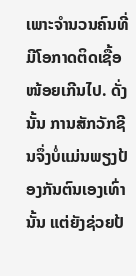ເພາະຈຳນວນຄົນທີ່ມີໂອກາດຕິດເຊື້ອໜ້ອຍເກີນໄປ. ດັ່ງນັ້ນ ການສັກວັກຊີນຈຶ່ງບໍ່ແມ່ນພຽງປ້ອງກັນຕົນເອງເທົ່ານັ້ນ ແຕ່ຍັງຊ່ວຍປ້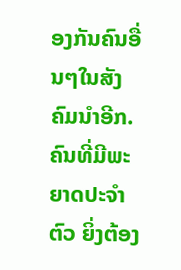ອງກັນຄົນອື່ນໆໃນສັງຄົມນຳອີກ.
ຄົນທີ່ມີພະຍາດປະຈຳຕົວ ຍິ່ງຕ້ອງ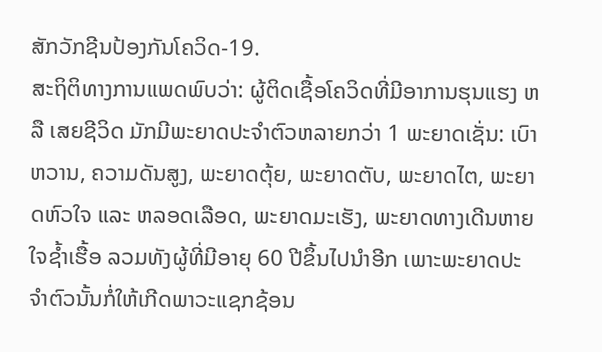ສັກວັກຊີນປ້ອງກັນໂຄວິດ-19.
ສະຖິຕິທາງການແພດພົບວ່າ: ຜູ້ຕິດເຊື້ອໂຄວິດທີ່ມີອາການຮຸນແຮງ ຫລື ເສຍຊີວິດ ມັກມີພະຍາດປະຈຳຕົວຫລາຍກວ່າ 1 ພະຍາດເຊັ່ນ: ເບົາຫວານ, ຄວາມດັນສູງ, ພະຍາດຕຸ້ຍ, ພະຍາດຕັບ, ພະຍາດໄຕ, ພະຍາດຫົວໃຈ ແລະ ຫລອດເລືອດ, ພະຍາດມະເຮັງ, ພະຍາດທາງເດີນຫາຍໃຈຊ້ຳເຮື້ອ ລວມທັງຜູ້ທີ່ມີອາຍຸ 60 ປີຂຶ້ນໄປນຳອີກ ເພາະພະຍາດປະຈຳຕົວນັ້ນກໍ່ໃຫ້ເກີດພາວະແຊກຊ້ອນ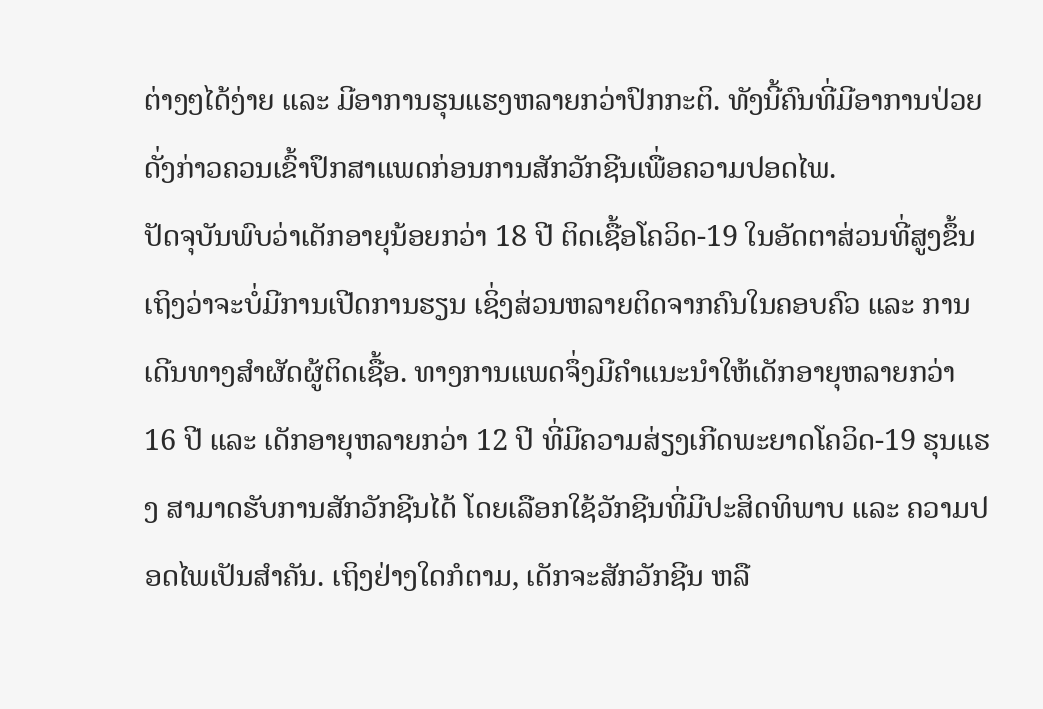ຕ່າງໆໄດ້ງ່າຍ ແລະ ມີອາການຮຸນແຮງຫລາຍກວ່າປົກກະຕິ. ທັງນີ້ຄົນທີ່ມີອາການປ່ວຍດັ່ງກ່າວຄວນເຂົ້າປຶກສາແພດກ່ອນການສັກວັກຊີນເພື່ອຄວາມປອດໄພ.
ປັດຈຸບັນພົບວ່າເດັກອາຍຸນ້ອຍກວ່າ 18 ປີ ຕິດເຊື້ອໂຄວິດ-19 ໃນອັດຕາສ່ວນທີ່ສູງຂຶ້ນ ເຖິງວ່າຈະບໍ່ມີການເປີດການຮຽນ ເຊິ່ງສ່ວນຫລາຍຕິດຈາກຄົນໃນຄອບຄົວ ແລະ ການເດີນທາງສຳຜັດຜູ້ຕິດເຊື້ອ. ທາງການແພດຈຶ່ງມີຄຳແນະນຳໃຫ້ເດັກອາຍຸຫລາຍກວ່າ 16 ປີ ແລະ ເດັກອາຍຸຫລາຍກວ່າ 12 ປີ ທີ່ມີຄວາມສ່ຽງເກີດພະຍາດໂຄວິດ-19 ຮຸນແຮງ ສາມາດຮັບການສັກວັກຊີນໄດ້ ໂດຍເລືອກໃຊ້ວັກຊີນທີ່ມີປະສິດທິພາບ ແລະ ຄວາມປອດໄພເປັນສຳຄັນ. ເຖິງຢ່າງໃດກໍຕາມ, ເດັກຈະສັກວັກຊີນ ຫລື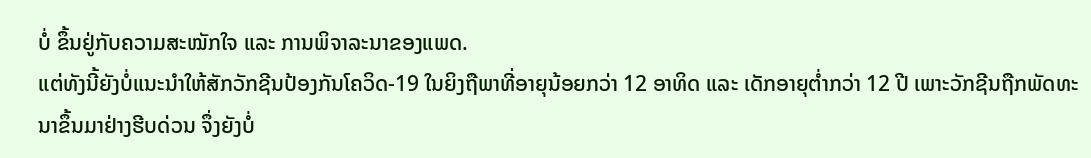ບໍ່ ຂຶ້ນຢູ່ກັບຄວາມສະໝັກໃຈ ແລະ ການພິຈາລະນາຂອງແພດ.
ແຕ່ທັງນີ້ຍັງບໍ່ແນະນຳໃຫ້ສັກວັກຊີນປ້ອງກັນໂຄວິດ-19 ໃນຍິງຖືພາທີ່ອາຍຸນ້ອຍກວ່າ 12 ອາທິດ ແລະ ເດັກອາຍຸຕໍ່າກວ່າ 12 ປີ ເພາະວັກຊີນຖືກພັດທະນາຂຶ້ນມາຢ່າງຮີບດ່ວນ ຈຶ່ງຍັງບໍ່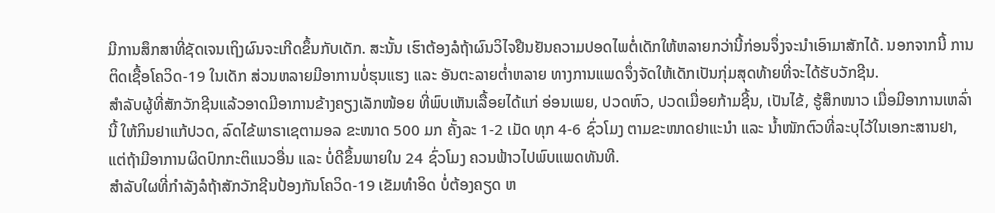ມີການສຶກສາທີ່ຊັດເຈນເຖິງຜົນຈະເກີດຂຶ້ນກັບເດັກ. ສະນັ້ນ ເຮົາຕ້ອງລໍຖ້າຜົນວິໄຈຢືນຢັນຄວາມປອດໄພຕໍ່ເດັກໃຫ້ຫລາຍກວ່ານີ້ກ່ອນຈຶ່ງຈະນຳເອົາມາສັກໄດ້. ນອກຈາກນີ້ ການຕິດເຊື້ອໂຄວິດ-19 ໃນເດັກ ສ່ວນຫລາຍມີອາການບໍ່ຮຸນແຮງ ແລະ ອັນຕະລາຍຕໍ່າຫລາຍ ທາງການແພດຈຶ່ງຈັດໃຫ້ເດັກເປັນກຸ່ມສຸດທ້າຍທີ່ຈະໄດ້ຮັບວັກຊີນ.
ສຳລັບຜູ້ທີ່ສັກວັກຊີນແລ້ວອາດມີອາການຂ້າງຄຽງເລັກໜ້ອຍ ທີ່ພົບເຫັນເລື້ອຍໄດ້ແກ່ ອ່ອນເພຍ, ປວດຫົວ, ປວດເມື່ອຍກ້າມຊີ້ນ, ເປັນໄຂ້, ຮູ້ສຶກໜາວ ເມື່ອມີອາການເຫລົ່ານີ້ ໃຫ້ກິນຢາແກ້ປວດ, ລົດໄຂ້ພາຣາເຊຕາມອລ ຂະໜາດ 500 ມກ ຄັ້ງລະ 1-2 ເມັດ ທຸກ 4-6 ຊົ່ວໂມງ ຕາມຂະໜາດຢາແະນຳ ແລະ ນ້ຳໜັກຕົວທີ່ລະບຸໄວ້ໃນເອກະສານຢາ, ແຕ່ຖ້າມີອາການຜິດປົກກະຕິແນວອື່ນ ແລະ ບໍ່ດີຂຶ້ນພາຍໃນ 24 ຊົ່ວໂມງ ຄວນຟ້າວໄປພົບແພດທັນທີ.
ສຳລັບໃຜທີ່ກຳລັງລໍຖ້າສັກວັກຊີນປ້ອງກັນໂຄວິດ-19 ເຂັມທຳອິດ ບໍ່ຕ້ອງຄຽດ ຫ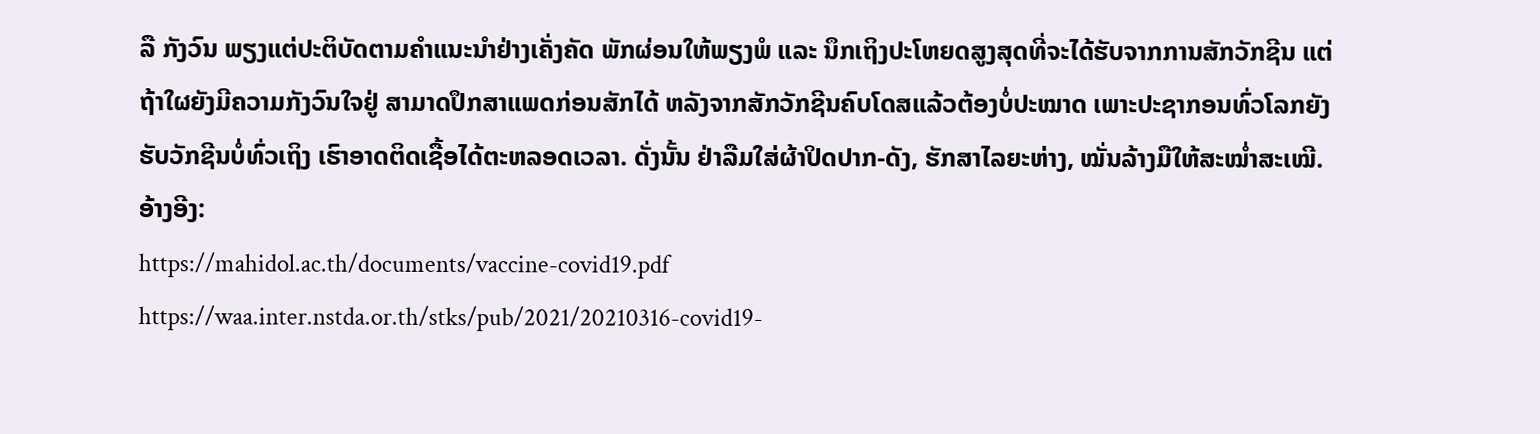ລື ກັງວົນ ພຽງແຕ່ປະຕິບັດຕາມຄຳແນະນຳຢ່າງເຄັ່ງຄັດ ພັກຜ່ອນໃຫ້ພຽງພໍ ແລະ ນຶກເຖິງປະໂຫຍດສູງສຸດທີ່ຈະໄດ້ຮັບຈາກການສັກວັກຊີນ ແຕ່ຖ້າໃຜຍັງມີຄວາມກັງວົນໃຈຢູ່ ສາມາດປຶກສາແພດກ່ອນສັກໄດ້ ຫລັງຈາກສັກວັກຊີນຄົບໂດສແລ້ວຕ້ອງບໍ່ປະໝາດ ເພາະປະຊາກອນທົ່ວໂລກຍັງຮັບວັກຊີນບໍ່ທົ່ວເຖິງ ເຮົາອາດຕິດເຊື້ອໄດ້ຕະຫລອດເວລາ. ດັ່ງນັ້ນ ຢ່າລືມໃສ່ຜ້າປິດປາກ-ດັງ, ຮັກສາໄລຍະຫ່າງ, ໝັ່ນລ້າງມືໃຫ້ສະໝໍ່າສະເໝີ.
ອ້າງອີງ:
https://mahidol.ac.th/documents/vaccine-covid19.pdf
https://waa.inter.nstda.or.th/stks/pub/2021/20210316-covid19-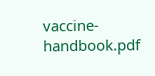vaccine-handbook.pdf